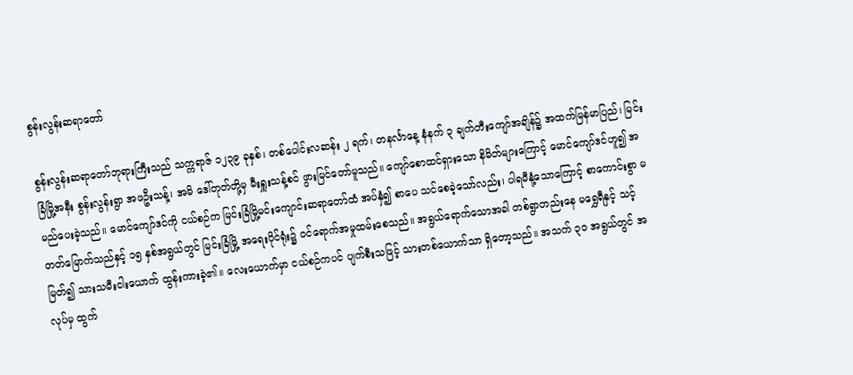စွန်းလွန်းဆရာတော်

စွန်းလွန်းဆရာတော်ဘုရားကြီးသည် သက္ကရာဇ် ၁၂၃၉ ခုနှစ်၊ တစ်ပေါင်းလဆန်း ၂ ရက်၊ တနင်္လာနေ့ နံနက် ၃ ချက်တီးကျော်အချိန်၌ အထက်မြန်မာပြည်၊ မြင်းခြံမြို့အနီး စွန်းလွန်းရွာ အဖဦးသန့်၊ အမိ ဒေါ်တုတ်တို့မှ မီးရှူးသန့်စင် ဖွားမြင်တော်မူသည်။ ကျော်စောထင်ရှားသော နိမိတ်များကြောင့် မောင်ကျော်ဒင်ဟူ၍ အမည်ပေးခဲ့သည်။ မောင်ကျော်ဒင်ကို ငယ်စဉ်က မြင်းခြံမြို့မင်းကျောင်းဆရာတော်ထံ အပ်နှံ၍ စာပေ သင်စေခဲ့သော်လည်း၊ ပါရမီနုံ့သောကြောင့် စာကောင်းစွာ မတတ်မြောက်သည်နှင့် ၁၅ နှစ်အရွယ်တွင် မြင်းခြံမြို့ အရေးပိုင်ရုံး၌ ဝင်ရောက်အမှုထမ်းစေသည်။ အရွယ်ရောက်သောအခါ တစ်ရွာတည်းနေ မရွှေရီနှင့် သင့်မြတ်၍ သားသမီးငါးယောက် ထွန်းကားခဲ့၏။ လေးယောက်မှာ ငယ်စဉ်ကပင် ပျက်စီးသဖြင့် သားတစ်ယောက်သာ ရှိတော့သည်။ အသက် ၃ဝ အရွယ်တွင် အလုပ်မှ ထွက်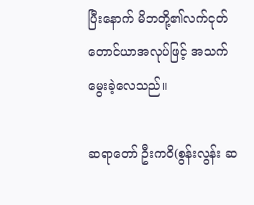ပြီးနောက် မိဘတို့၏လက်ငုတ် တောင်ယာအလုပ်ဖြင့် အသက်မွေးခဲ့လေသည်။

ဆရာတော် ဦးကဝိ(စွန်းလွန်း ဆ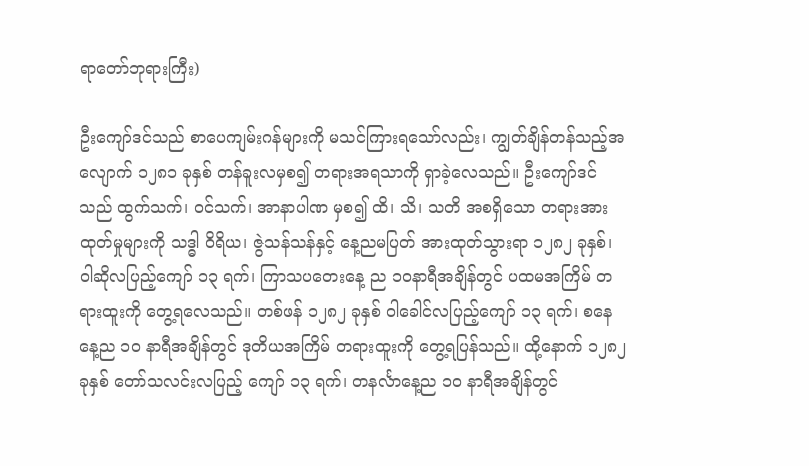ရာတော်ဘုရားကြီး)

ဦးကျော်ဒင်သည် စာပေကျမ်းဂန်များကို မသင်ကြားရသော်လည်း၊ ကျွတ်ချိန်တန်သည့်အလျောက် ၁၂၈၁ ခုနှစ် တန်ခူးလမှစ၍ တရားအရသာကို ရှာခဲ့လေသည်။ ဦးကျော်ဒင်သည် ထွက်သက်၊ ဝင်သက်၊ အာနာပါဏ မှစ၍ ထိ၊ သိ၊ သတိ အစရှိသော တရားအားထုတ်မှုများကို သဒ္ဓါ ဝိရိယ၊ ဇွဲသန်သန်နှင့် နေ့ညမပြတ် အားထုတ်သွားရာ ၁၂၈၂ ခုနှစ်၊ ဝါဆိုလပြည့်ကျော် ၁၃ ရက်၊ ကြာသပတေးနေ့ ည ၁ဝနာရီအချိန်တွင် ပထမအကြိမ် တရားထူးကို တွေ့ရလေသည်။ တစ်ဖန် ၁၂၈၂ ခုနှစ် ဝါခေါင်လပြည့်ကျော် ၁၃ ရက်၊ စနေနေ့ည ၁ဝ နာရီအချိန်တွင် ဒုတိယအကြိမ် တရားထူးကို တွေ့ရပြန်သည်။ ထို့နောက် ၁၂၈၂ ခုနှစ် တော်သလင်းလပြည့် ကျော် ၁၃ ရက်၊ တနင်္လာနေ့ည ၁ဝ နာရီအချိန်တွင်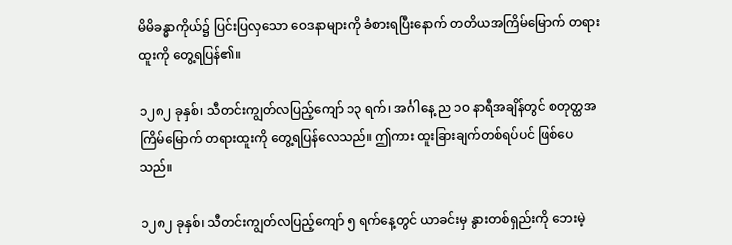မိမိခန္ဓာကိုယ်၌ ပြင်းပြလှသော ဝေဒနာများကို ခံစားရပြီးနောက် တတိယအကြိမ်မြောက် တရားထူးကို တွေ့ရပြန်၏။

၁၂၈၂ ခုနှစ်၊ သီတင်းကျွတ်လပြည့်ကျော် ၁၃ ရက်၊ အင်္ဂါနေ့ ည ၁ဝ နာရီအချိန်တွင် စတုတ္ထအကြိမ်မြောက် တရားထူးကို တွေ့ရပြန်လေသည်။ ဤကား ထူးခြားချက်တစ်ရပ်ပင် ဖြစ်ပေသည်။

၁၂၈၂ ခုနှစ်၊ သီတင်းကျွတ်လပြည့်ကျော် ၅ ရက်နေ့တွင် ယာခင်းမှ နွားတစ်ရှည်းကို ဘေးမဲ့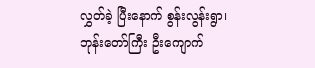လွှတ်ခဲ့ ပြီးနောက် စွန်းလွန်းရွာ၊ ဘုန်းတော်ကြီး ဦးကျောက်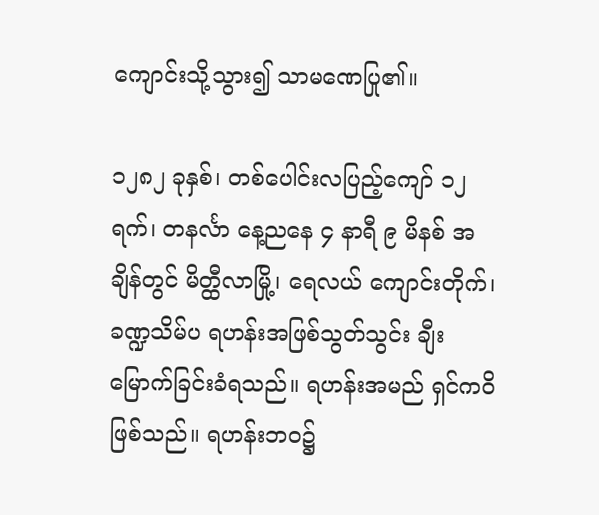ကျောင်းသို့သွား၍ သာမဏေပြု၏။

၁၂၈၂ ခုနှစ်၊ တစ်ပေါင်းလပြည့်ကျော် ၁၂ရက်၊ တနင်္လာ နေ့ညနေ ၄ နာရီ ၉ မိနစ် အချိန်တွင် မိတ္ထီလာမြို့၊ ရေလယ် ကျောင်းတိုက်၊ ခဏ္ဍသိမ်ပ ရဟန်းအဖြစ်သွတ်သွင်း ချီးမြောက်ခြင်းခံရသည်။ ရဟန်းအမည် ရှင်ကဝိဖြစ်သည်။ ရဟန်းဘဝ၌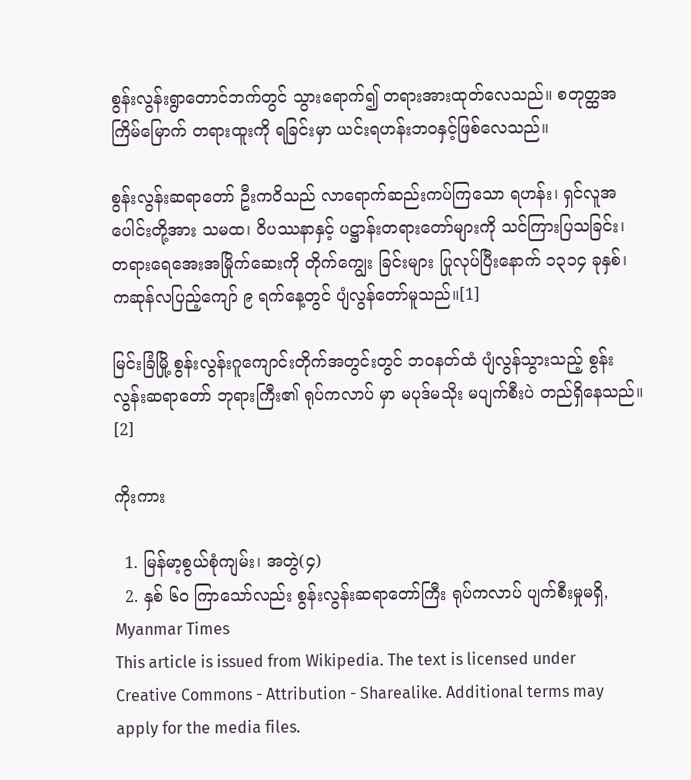စွန်းလွန်းရွာတောင်ဘက်တွင် သွားရောက်၍ တရားအားထုတ်လေသည်။ စတုတ္ထအကြိမ်မြောက် တရားထူးကို ရခြင်းမှာ ယင်းရဟန်းဘဝနှင့်ဖြစ်လေသည်။

စွန်းလွန်းဆရာတော် ဦးကဝိသည် လာရောက်ဆည်းကပ်ကြသော ရဟန်း၊ ရှင်လူအပေါင်းတို့အား သမထ၊ ဝိပဿနာနှင့် ပဋ္ဌာန်းတရားတော်များကို သင်ကြားပြသခြင်း၊ တရားရေအေးအမြိုက်ဆေးကို တိုက်ကျွေး ခြင်းများ ပြုလုပ်ပြီးနောက် ၁၃၁၄ ခုနှစ်၊ ကဆုန်လပြည့်ကျော် ၉ ရက်နေ့တွင် ပျံလွန်တော်မူသည်။[1]

မြင်းခြံမြို့ စွန်းလွန်းဂူကျောင်းတိုက်အတွင်းတွင် ဘဝနတ်ထံ ပျံလွန်သွားသည့် စွန်းလွန်းဆရာတော် ဘုရားကြီး၏ ရုပ်ကလာပ် မှာ မပုဒ်မသိုး မပျက်စီးပဲ တည်ရှိနေသည်။ [2]

ကိုးကား

  1. မြန်မာ့စွယ်စုံကျမ်း၊ အတွဲ(၄)
  2. နှစ် ၆၀ ကြာသော်လည်း စွန်းလွန်းဆရာတော်ကြီး ရုပ်ကလာပ် ပျက်စီးမှုမရှိ, Myanmar Times
This article is issued from Wikipedia. The text is licensed under Creative Commons - Attribution - Sharealike. Additional terms may apply for the media files.